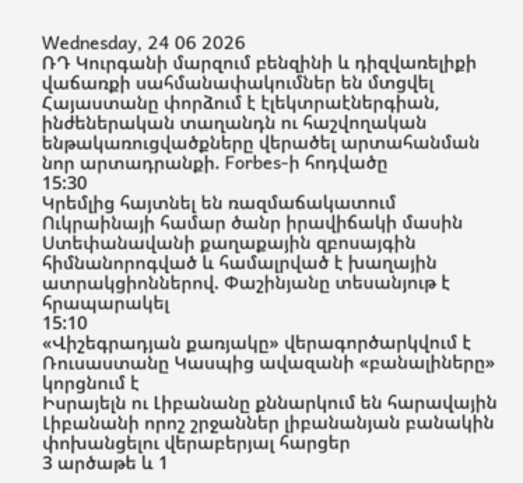Wednesday, 24 06 2026
ՌԴ Կուրգանի մարզում բենզինի և դիզվառելիքի վաճառքի սահմանափակումներ են մտցվել
Հայաստանը փորձում է էլեկտրաէներգիան, ինժեներական տաղանդն ու հաշվողական ենթակառուցվածքները վերածել արտահանման նոր արտադրանքի. Forbes-ի հոդվածը
15:30
Կրեմլից հայտնել են ռազմաճակատում Ուկրաինայի համար ծանր իրավիճակի մասին
Ստեփանավանի քաղաքային զբոսայգին հիմնանորոգված և համալրված է խաղային ատրակցիոններով. Փաշինյանը տեսանյութ է հրապարակել
15:10
«Վիշեգրադյան քառյակը» վերագործարկվում է
Ռուսաստանը Կասպից ավազանի «բանալիները» կորցնում է
Իսրայելն ու Լիբանանը քննարկում են հարավային Լիբանանի որոշ շրջաններ լիբանանյան բանակին փոխանցելու վերաբերյալ հարցեր
3 արծաթե և 1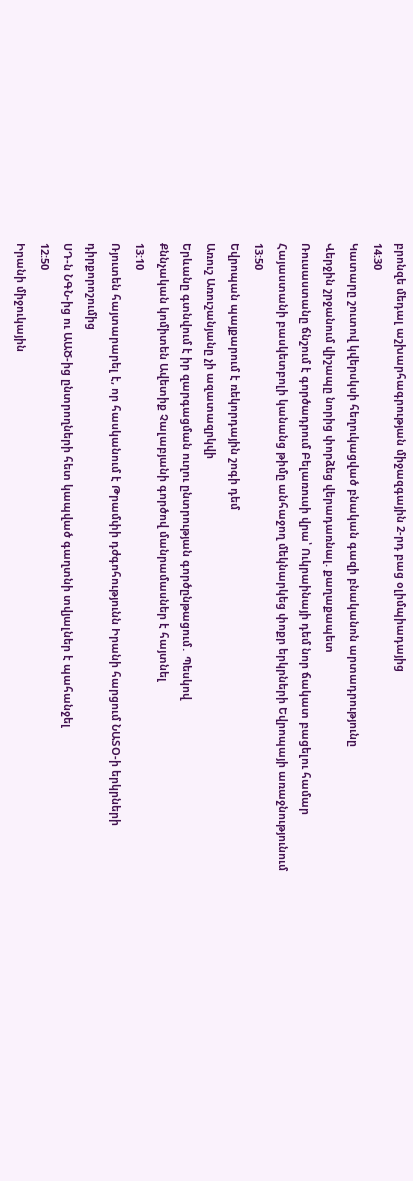բրոնզե մեդալ աշխարհագրության միջազգային 2-րդ բաց օլիմպիադայից
14:30
Կատարը շուտով կվերսկսի հեղուկացված բնական գազի բնականոն արտադրությունը
Վերջին շրջանում վիշապը նորից փորձեց վերադառնալ. քաղաքապետ
Ռուսաստանը ճնշում է գործադրում Բելառուսի վրա՝ Ուկրաինայի դեմ նոր ճակատ բացելու համար
Հայաստանի բասկետբոլի կանանց թիմը անհաջող մեկնարկեց փոքր երկրների Եվրոպայի առաջնությունում
13:50
Եվրոպան պայքարում է ռեկորդային շոգի դեմ
Առուշ Առուշանյանը չի ազատազրկվի
Երևանը գտնվում է իր զարգացման ուղու ընտրության գործընթացում․ Պեսկով
Քննչական կոմիտեն Ավետիք Չալաբյանի գործով մանրամասներ է հայտնել
13:10
Ռյուտեն հայտարարել է, որ հասկանում է Թրամփի դժգոհությունն Իրանի հարցում ՆԱՏՕ-ի երկրների դիրքորոշումից
ՍԴ-ն ՆԳՆ-ից ու ԱԱԾ-ից ընտրողների հետ կապված գաղտնի տվյալներ է պահանջել
12:50
Իրանի միջուկային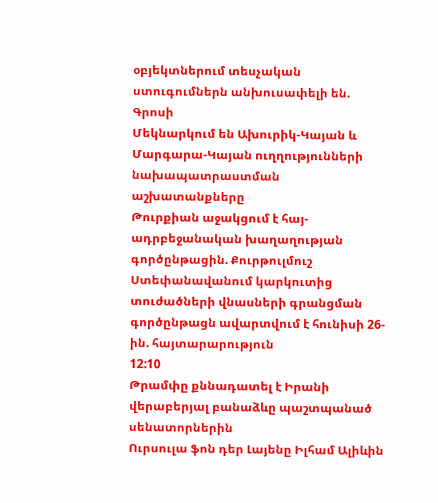օբյեկտներում տեսչական ստուգումներն անխուսափելի են. Գրոսի
Մեկնարկում են Ախուրիկ-Կայան և Մարգարա-Կայան ուղղությունների նախապատրաստման աշխատանքները
Թուրքիան աջակցում է հայ-ադրբեջանական խաղաղության գործընթացին. Քուրթուլմուշ
Ստեփանավանում կարկուտից տուժածների վնասների գրանցման գործընթացն ավարտվում է հունիսի 26-ին. հայտարարություն
12:10
Թրամփը քննադատել է Իրանի վերաբերյալ բանաձևը պաշտպանած սենատորներին
Ուրսուլա ֆոն դեր Լայենը Իլհամ Ալիևին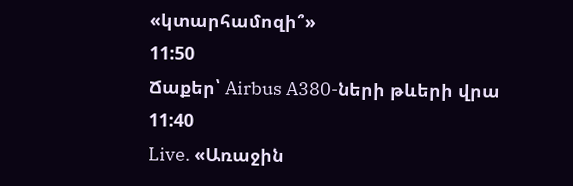«կտարհամոզի՞»
11:50
Ճաքեր՝ Airbus A380-ների թևերի վրա
11:40
Live. «Առաջին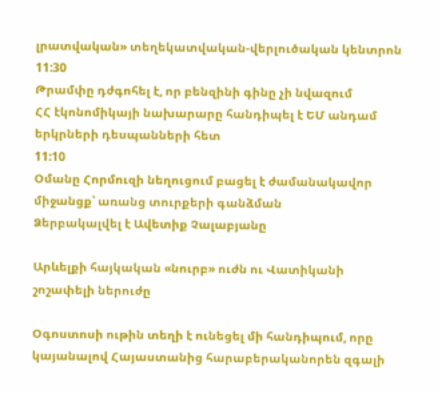լրատվական» տեղեկատվական-վերլուծական կենտրոն
11:30
Թրամփը դժգոհել է, որ բենզինի գինը չի նվազում
ՀՀ էկոնոմիկայի նախարարը հանդիպել է ԵՄ անդամ երկրների դեսպանների հետ
11:10
Օմանը Հորմուզի նեղուցում բացել է ժամանակավոր միջանցք՝ առանց տուրքերի գանձման
Ձերբակալվել է Ավետիք Չալաբյանը

Արևելքի հայկական «նուրբ» ուժն ու Վատիկանի շոշափելի ներուժը

Օգոստոսի ութին տեղի է ունեցել մի հանդիպում, որը կայանալով Հայաստանից հարաբերականորեն զգալի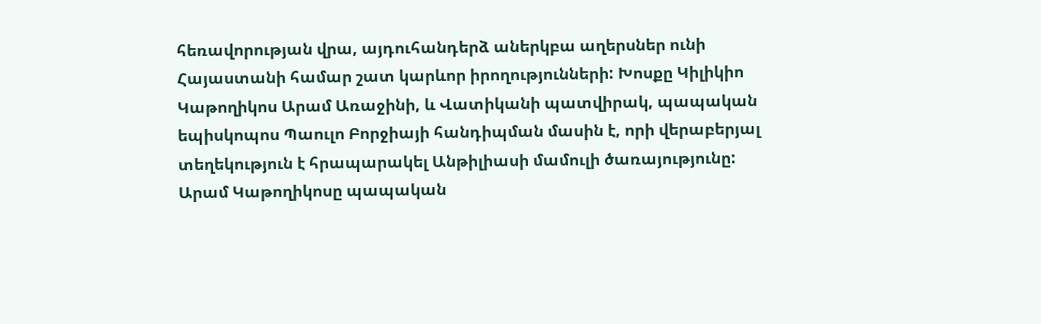հեռավորության վրա, այդուհանդերձ աներկբա աղերսներ ունի Հայաստանի համար շատ կարևոր իրողությունների: Խոսքը Կիլիկիո Կաթողիկոս Արամ Առաջինի, և Վատիկանի պատվիրակ, պապական եպիսկոպոս Պաուլո Բորջիայի հանդիպման մասին է, որի վերաբերյալ տեղեկություն է հրապարակել Անթիլիասի մամուլի ծառայությունը: Արամ Կաթողիկոսը պապական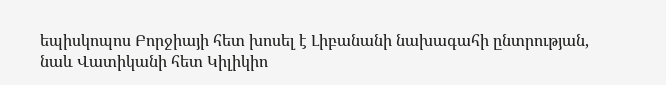եպիսկոպոս Բորջիայի հետ խոսել է Լիբանանի նախագահի ընտրության, նաև Վատիկանի հետ Կիլիկիո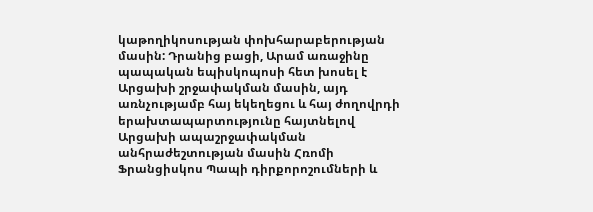կաթողիկոսության փոխհարաբերության մասին: Դրանից բացի, Արամ առաջինը պապական եպիսկոպոսի հետ խոսել է Արցախի շրջափակման մասին, այդ առնչությամբ հայ եկեղեցու և հայ ժողովրդի երախտապարտությունը հայտնելով Արցախի ապաշրջափակման անհրաժեշտության մասին Հռոմի Ֆրանցիսկոս Պապի դիրքորոշումների և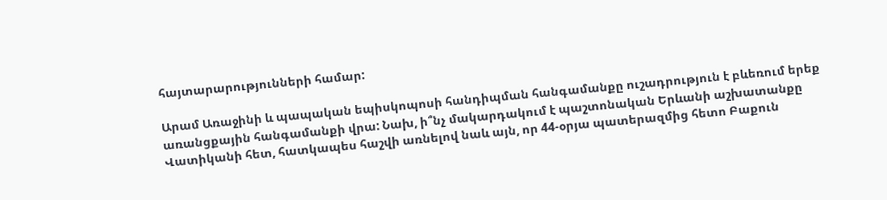հայտարարությունների համար:

Արամ Առաջինի և պապական եպիսկոպոսի հանդիպման հանգամանքը ուշադրություն է բևեռում երեք առանցքային հանգամանքի վրա: Նախ, ի՞նչ մակարդակում է պաշտոնական Երևանի աշխատանքը Վատիկանի հետ, հատկապես հաշվի առնելով նաև այն, որ 44-օրյա պատերազմից հետո Բաքուն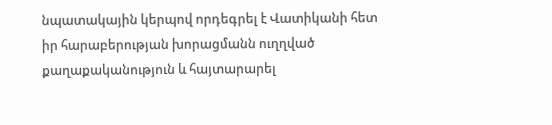նպատակային կերպով որդեգրել է Վատիկանի հետ իր հարաբերության խորացմանն ուղղված քաղաքականություն և հայտարարել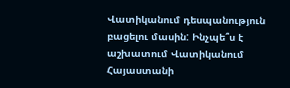Վատիկանում դեսպանություն բացելու մասին: Ինչպե՞ս է աշխատում Վատիկանում Հայաստանի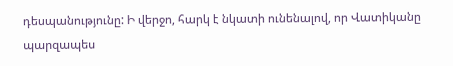դեսպանությունը: Ի վերջո, հարկ է նկատի ունենալով, որ Վատիկանը պարզապես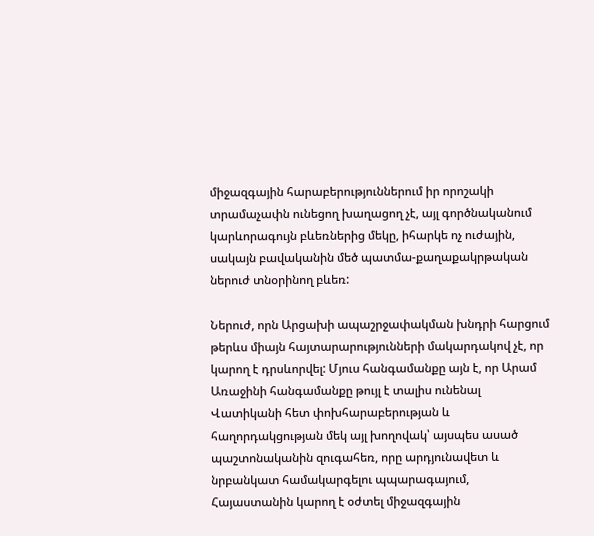միջազգային հարաբերություններում իր որոշակի տրամաչափն ունեցող խաղացող չէ, այլ գործնականում կարևորագույն բևեռներից մեկը, իհարկե ոչ ուժային, սակայն բավականին մեծ պատմա-քաղաքակրթական ներուժ տնօրինող բևեռ:

Ներուժ, որն Արցախի ապաշրջափակման խնդրի հարցում թերևս միայն հայտարարությունների մակարդակով չէ, որ կարող է դրսևորվել: Մյուս հանգամանքը այն է, որ Արամ Առաջինի հանգամանքը թույլ է տալիս ունենալ Վատիկանի հետ փոխհարաբերության և հաղորդակցության մեկ այլ խողովակ՝ այսպես ասած պաշտոնականին զուգահեռ, որը արդյունավետ և նրբանկատ համակարգելու պպարագայում, Հայաստանին կարող է օժտել միջազգային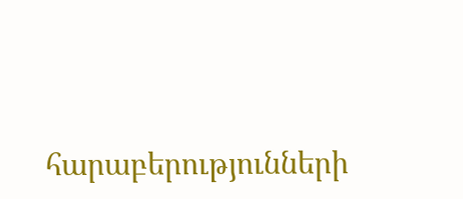հարաբերությունների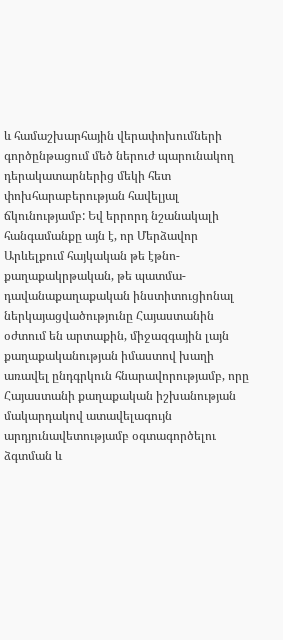և համաշխարհային վերափոխումների գործընթացում մեծ ներուժ պարունակող դերակատարներից մեկի հետ փոխհարաբերության հավելյալ ճկունությամբ: Եվ երրորդ նշանակալի հանգամանքը այն է, որ Մերձավոր Արևելքում հայկական թե էթնո-քաղաքակրթական, թե պատմա-դավանաքաղաքական ինստիտուցիոնալ ներկայացվածությունը Հայաստանին օժտում են արտաքին, միջազգային լայն քաղաքականության իմաստով խաղի առավել ընդգրկուն հնարավորությամբ, որը Հայաստանի քաղաքական իշխանության մակարդակով ատավելագույն արդյունավետությամբ օգտագործելու ձգտման և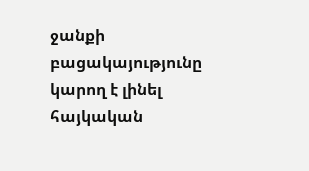ջանքի բացակայությունը կարող է լինել հայկական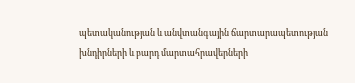պետականության և անվտանգային ճարտարապետության խնդիրների և բարդ մարտահրավերների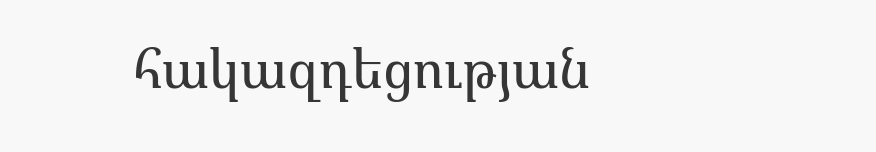հակազդեցության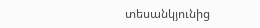տեսանկյունից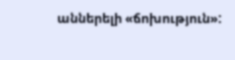աններելի «ճոխություն»: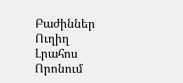Բաժիններ
Ուղիղ
Լրահոս
Որոնում